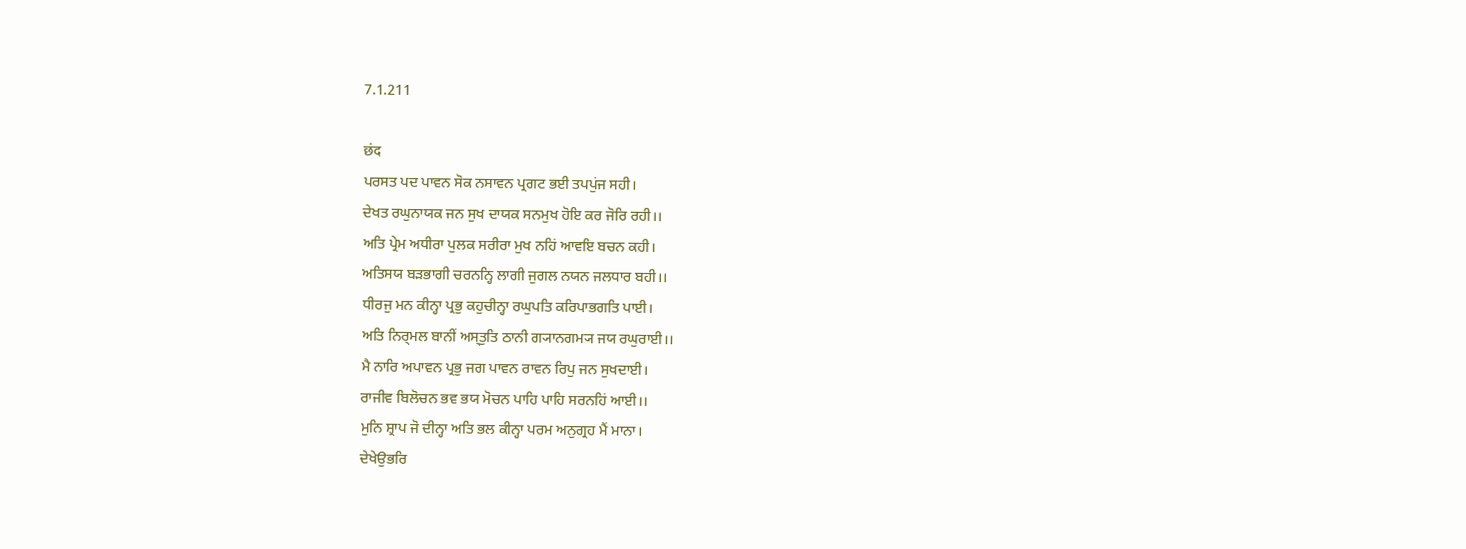7.1.211

छंद
ਪਰਸਤ ਪਦ ਪਾਵਨ ਸੋਕ ਨਸਾਵਨ ਪ੍ਰਗਟ ਭਈ ਤਪਪੁਂਜ ਸਹੀ।
ਦੇਖਤ ਰਘੁਨਾਯਕ ਜਨ ਸੁਖ ਦਾਯਕ ਸਨਮੁਖ ਹੋਇ ਕਰ ਜੋਰਿ ਰਹੀ।।
ਅਤਿ ਪ੍ਰੇਮ ਅਧੀਰਾ ਪੁਲਕ ਸਰੀਰਾ ਮੁਖ ਨਹਿਂ ਆਵਇ ਬਚਨ ਕਹੀ।
ਅਤਿਸਯ ਬਡ਼ਭਾਗੀ ਚਰਨਨ੍ਹਿ ਲਾਗੀ ਜੁਗਲ ਨਯਨ ਜਲਧਾਰ ਬਹੀ।।
ਧੀਰਜੁ ਮਨ ਕੀਨ੍ਹਾ ਪ੍ਰਭੁ ਕਹੁਚੀਨ੍ਹਾ ਰਘੁਪਤਿ ਕਰਿਪਾਭਗਤਿ ਪਾਈ।
ਅਤਿ ਨਿਰ੍ਮਲ ਬਾਨੀਂ ਅਸ੍ਤੁਤਿ ਠਾਨੀ ਗ੍ਯਾਨਗਮ੍ਯ ਜਯ ਰਘੁਰਾਈ।।
ਮੈ ਨਾਰਿ ਅਪਾਵਨ ਪ੍ਰਭੁ ਜਗ ਪਾਵਨ ਰਾਵਨ ਰਿਪੁ ਜਨ ਸੁਖਦਾਈ।
ਰਾਜੀਵ ਬਿਲੋਚਨ ਭਵ ਭਯ ਮੋਚਨ ਪਾਹਿ ਪਾਹਿ ਸਰਨਹਿਂ ਆਈ।।
ਮੁਨਿ ਸ਼੍ਰਾਪ ਜੋ ਦੀਨ੍ਹਾ ਅਤਿ ਭਲ ਕੀਨ੍ਹਾ ਪਰਮ ਅਨੁਗ੍ਰਹ ਮੈਂ ਮਾਨਾ।
ਦੇਖੇਉਭਰਿ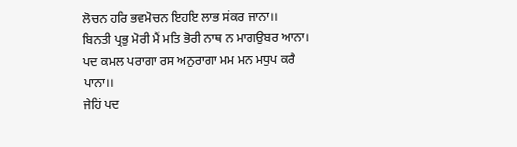ਲੋਚਨ ਹਰਿ ਭਵਮੋਚਨ ਇਹਇ ਲਾਭ ਸਂਕਰ ਜਾਨਾ।।
ਬਿਨਤੀ ਪ੍ਰਭੁ ਮੋਰੀ ਮੈਂ ਮਤਿ ਭੋਰੀ ਨਾਥ ਨ ਮਾਗਉਬਰ ਆਨਾ।
ਪਦ ਕਮਲ ਪਰਾਗਾ ਰਸ ਅਨੁਰਾਗਾ ਮਮ ਮਨ ਮਧੁਪ ਕਰੈ ਪਾਨਾ।।
ਜੇਹਿਂ ਪਦ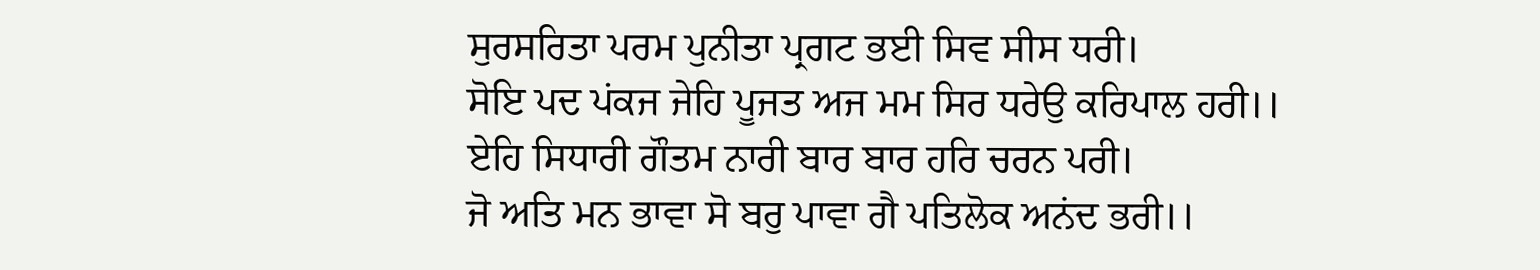ਸੁਰਸਰਿਤਾ ਪਰਮ ਪੁਨੀਤਾ ਪ੍ਰਗਟ ਭਈ ਸਿਵ ਸੀਸ ਧਰੀ।
ਸੋਇ ਪਦ ਪਂਕਜ ਜੇਹਿ ਪੂਜਤ ਅਜ ਮਮ ਸਿਰ ਧਰੇਉ ਕਰਿਪਾਲ ਹਰੀ।।
ਏਹਿ ਸਿਧਾਰੀ ਗੌਤਮ ਨਾਰੀ ਬਾਰ ਬਾਰ ਹਰਿ ਚਰਨ ਪਰੀ।
ਜੋ ਅਤਿ ਮਨ ਭਾਵਾ ਸੋ ਬਰੁ ਪਾਵਾ ਗੈ ਪਤਿਲੋਕ ਅਨਂਦ ਭਰੀ।।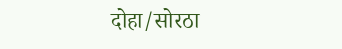दोहा/सोरठा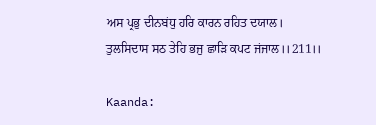ਅਸ ਪ੍ਰਭੁ ਦੀਨਬਂਧੁ ਹਰਿ ਕਾਰਨ ਰਹਿਤ ਦਯਾਲ।
ਤੁਲਸਿਦਾਸ ਸਠ ਤੇਹਿ ਭਜੁ ਛਾਡ਼ਿ ਕਪਟ ਜਂਜਾਲ।।211।।

Kaanda: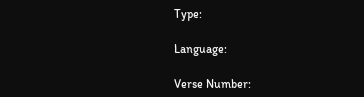Type:

Language:

Verse Number: